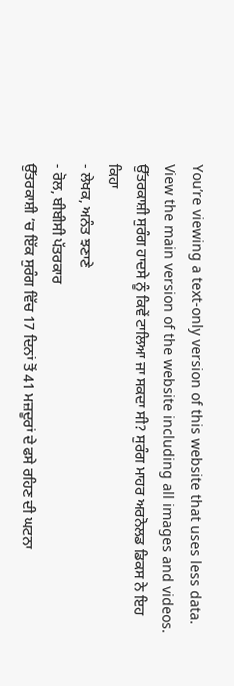You’re viewing a text-only version of this website that uses less data. View the main version of the website including all images and videos.
ਉੱਤਰਕਾਸ਼ੀ ਸੁਰੰਗ ਹਾਦਸੇ ਨੂੰ ਕਿਵੇਂ ਟਾਲਿਆ ਜਾ ਸਕਦਾ ਸੀ? ਸੁਰੰਗ ਮਾਹਰ ਅਰਨੋਲਡ ਡਿਕਸ ਨੇ ਇਹ ਕਿਹਾ
- ਲੇਖਕ, ਅਨੰਤ ਝਣਾਣੇ
- ਰੋਲ, ਬੀਬੀਸੀ ਪੱਤਰਕਾਰ
ਉੱਤਰਕਾਸ਼ੀ ’ਚ ਇੱਕ ਸੁਰੰਗ ਵਿੱਚ 17 ਦਿਨਾਂ ਤੋਂ 41 ਮਜ਼ਦੂਰਾਂ ਦੇ ਫਸੇ ਰਹਿਣ ਦੀ ਘਟਨਾ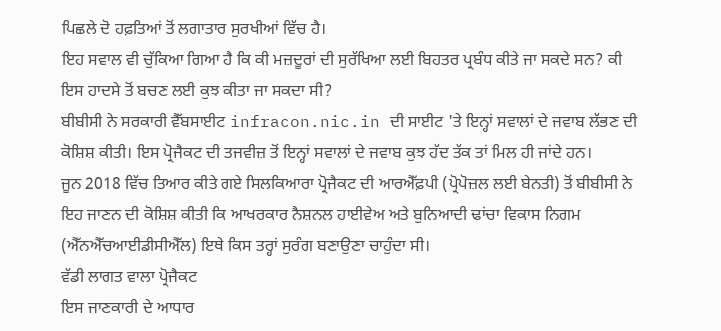ਪਿਛਲੇ ਦੋ ਹਫ਼ਤਿਆਂ ਤੋਂ ਲਗਾਤਾਰ ਸੁਰਖੀਆਂ ਵਿੱਚ ਹੈ।
ਇਹ ਸਵਾਲ ਵੀ ਚੁੱਕਿਆ ਗਿਆ ਹੈ ਕਿ ਕੀ ਮਜ਼ਦੂਰਾਂ ਦੀ ਸੁਰੱਖਿਆ ਲਈ ਬਿਹਤਰ ਪ੍ਰਬੰਧ ਕੀਤੇ ਜਾ ਸਕਦੇ ਸਨ? ਕੀ ਇਸ ਹਾਦਸੇ ਤੋਂ ਬਚਣ ਲਈ ਕੁਝ ਕੀਤਾ ਜਾ ਸਕਦਾ ਸੀ?
ਬੀਬੀਸੀ ਨੇ ਸਰਕਾਰੀ ਵੈੱਬਸਾਈਟ infracon.nic.in ਦੀ ਸਾਈਟ 'ਤੇ ਇਨ੍ਹਾਂ ਸਵਾਲਾਂ ਦੇ ਜਵਾਬ ਲੱਭਣ ਦੀ ਕੋਸ਼ਿਸ਼ ਕੀਤੀ। ਇਸ ਪ੍ਰੋਜੈਕਟ ਦੀ ਤਜਵੀਜ਼ ਤੋਂ ਇਨ੍ਹਾਂ ਸਵਾਲਾਂ ਦੇ ਜਵਾਬ ਕੁਝ ਹੱਦ ਤੱਕ ਤਾਂ ਮਿਲ ਹੀ ਜਾਂਦੇ ਹਨ।
ਜੂਨ 2018 ਵਿੱਚ ਤਿਆਰ ਕੀਤੇ ਗਏ ਸਿਲਕਿਆਰਾ ਪ੍ਰੋਜੈਕਟ ਦੀ ਆਰਐੱਫ਼ਪੀ (ਪ੍ਰੋਪੋਜ਼ਲ ਲਈ ਬੇਨਤੀ) ਤੋਂ ਬੀਬੀਸੀ ਨੇ ਇਹ ਜਾਣਨ ਦੀ ਕੋਸ਼ਿਸ਼ ਕੀਤੀ ਕਿ ਆਖਰਕਾਰ ਨੈਸ਼ਨਲ ਹਾਈਵੇਅ ਅਤੇ ਬੁਨਿਆਦੀ ਢਾਂਚਾ ਵਿਕਾਸ ਨਿਗਮ (ਐੱਨਐੱਚਆਈਡੀਸੀਐੱਲ) ਇਥੇ ਕਿਸ ਤਰ੍ਹਾਂ ਸੁਰੰਗ ਬਣਾਉਣਾ ਚਾਹੁੰਦਾ ਸੀ।
ਵੱਡੀ ਲਾਗਤ ਵਾਲਾ ਪ੍ਰੋਜੈਕਟ
ਇਸ ਜਾਣਕਾਰੀ ਦੇ ਆਧਾਰ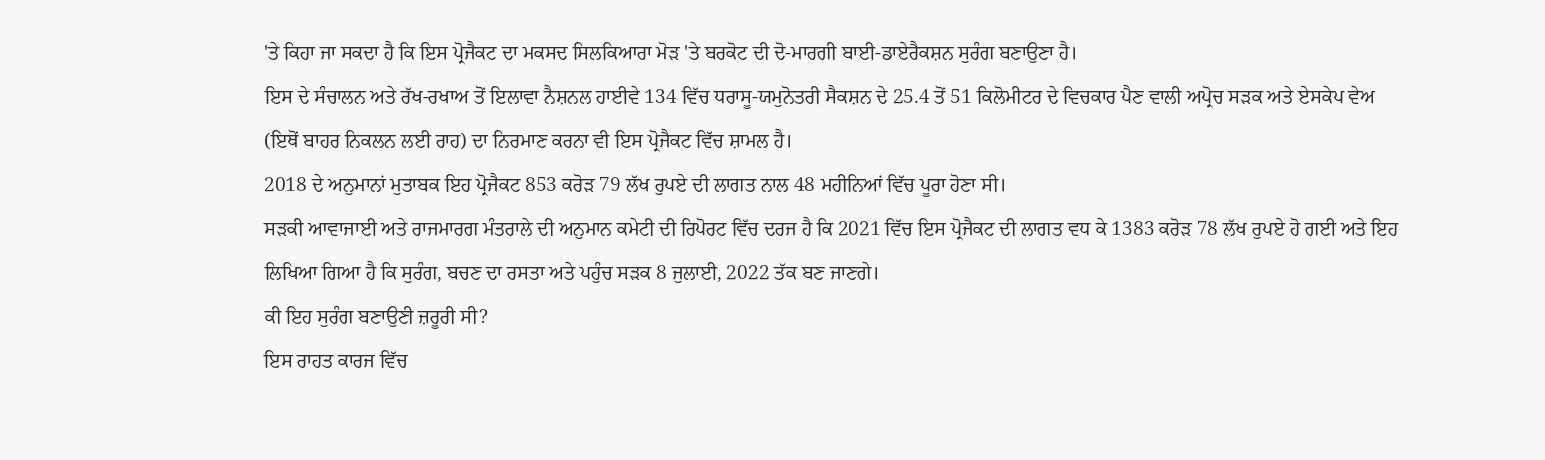'ਤੇ ਕਿਹਾ ਜਾ ਸਕਦਾ ਹੈ ਕਿ ਇਸ ਪ੍ਰੋਜੈਕਟ ਦਾ ਮਕਸਦ ਸਿਲਕਿਆਰਾ ਮੋੜ 'ਤੇ ਬਰਕੋਟ ਦੀ ਦੋ-ਮਾਰਗੀ ਬਾਈ-ਡਾਏਰੈਕਸ਼ਨ ਸੁਰੰਗ ਬਣਾਉਣਾ ਹੈ।
ਇਸ ਦੇ ਸੰਚਾਲਨ ਅਤੇ ਰੱਖ-ਰਖਾਅ ਤੋਂ ਇਲਾਵਾ ਨੈਸ਼ਨਲ ਹਾਈਵੇ 134 ਵਿੱਚ ਧਰਾਸੂ-ਯਮੁਨੋਤਰੀ ਸੈਕਸ਼ਨ ਦੇ 25.4 ਤੋਂ 51 ਕਿਲੋਮੀਟਰ ਦੇ ਵਿਚਕਾਰ ਪੈਣ ਵਾਲੀ ਅਪ੍ਰੋਚ ਸੜਕ ਅਤੇ ਏਸਕੇਪ ਵੇਅ (ਇਥੋਂ ਬਾਹਰ ਨਿਕਲਨ ਲਈ ਰਾਹ) ਦਾ ਨਿਰਮਾਣ ਕਰਨਾ ਵੀ ਇਸ ਪ੍ਰੋਜੈਕਟ ਵਿੱਚ ਸ਼ਾਮਲ ਹੈ।
2018 ਦੇ ਅਨੁਮਾਨਾਂ ਮੁਤਾਬਕ ਇਹ ਪ੍ਰੋਜੈਕਟ 853 ਕਰੋੜ 79 ਲੱਖ ਰੁਪਏ ਦੀ ਲਾਗਤ ਨਾਲ 48 ਮਹੀਨਿਆਂ ਵਿੱਚ ਪੂਰਾ ਹੋਣਾ ਸੀ।
ਸੜਕੀ ਆਵਾਜਾਈ ਅਤੇ ਰਾਜਮਾਰਗ ਮੰਤਰਾਲੇ ਦੀ ਅਨੁਮਾਨ ਕਮੇਟੀ ਦੀ ਰਿਪੋਰਟ ਵਿੱਚ ਦਰਜ ਹੈ ਕਿ 2021 ਵਿੱਚ ਇਸ ਪ੍ਰੋਜੈਕਟ ਦੀ ਲਾਗਤ ਵਧ ਕੇ 1383 ਕਰੋੜ 78 ਲੱਖ ਰੁਪਏ ਹੋ ਗਈ ਅਤੇ ਇਹ ਲਿਖਿਆ ਗਿਆ ਹੈ ਕਿ ਸੁਰੰਗ, ਬਚਣ ਦਾ ਰਸਤਾ ਅਤੇ ਪਹੁੰਚ ਸੜਕ 8 ਜੁਲਾਈ, 2022 ਤੱਕ ਬਣ ਜਾਣਗੇ।
ਕੀ ਇਹ ਸੁਰੰਗ ਬਣਾਉਣੀ ਜ਼ਰੂਰੀ ਸੀ?
ਇਸ ਰਾਹਤ ਕਾਰਜ ਵਿੱਚ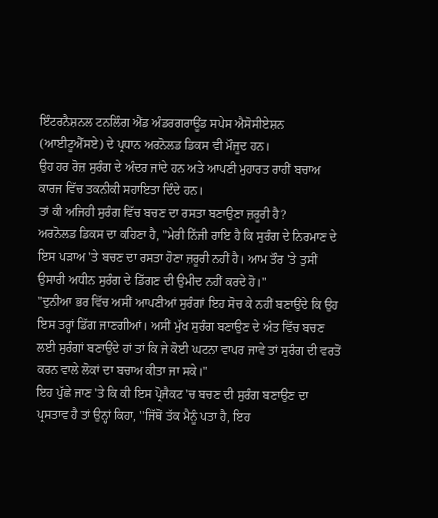ਇੰਟਰਨੈਸ਼ਨਲ ਟਨਲਿੰਗ ਐਂਡ ਅੰਡਰਗਰਾਊਂਡ ਸਪੇਸ ਐਸੋਸੀਏਸ਼ਨ (ਆਈਟੂਐੱਸਏ) ਦੇ ਪ੍ਰਧਾਨ ਅਰਨੋਲਡ ਡਿਕਸ ਵੀ ਮੌਜੂਦ ਹਨ।
ਉਹ ਹਰ ਰੋਜ਼ ਸੁਰੰਗ ਦੇ ਅੰਦਰ ਜਾਂਦੇ ਹਨ ਅਤੇ ਆਪਣੀ ਮੁਹਾਰਤ ਰਾਹੀਂ ਬਚਾਅ ਕਾਰਜ ਵਿੱਚ ਤਕਨੀਕੀ ਸਹਾਇਤਾ ਦਿੰਦੇ ਹਨ।
ਤਾਂ ਕੀ ਅਜਿਹੀ ਸੁਰੰਗ ਵਿੱਚ ਬਚਣ ਦਾ ਰਸਤਾ ਬਣਾਉਣਾ ਜ਼ਰੂਰੀ ਹੈ?
ਅਰਨੋਲਡ ਡਿਕਸ ਦਾ ਕਹਿਣਾ ਹੈ, "ਮੇਰੀ ਨਿੱਜੀ ਰਾਇ ਹੈ ਕਿ ਸੁਰੰਗ ਦੇ ਨਿਰਮਾਣ ਦੇ ਇਸ ਪੜਾਅ 'ਤੇ ਬਚਣ ਦਾ ਰਸਤਾ ਹੋਣਾ ਜ਼ਰੂਰੀ ਨਹੀਂ ਹੈ। ਆਮ ਤੌਰ 'ਤੇ ਤੁਸੀਂ ਉਸਾਰੀ ਅਧੀਨ ਸੁਰੰਗ ਦੇ ਡਿੱਗਣ ਦੀ ਉਮੀਦ ਨਹੀਂ ਕਰਦੇ ਹੋ।"
"ਦੁਨੀਆ ਭਰ ਵਿੱਚ ਅਸੀਂ ਆਪਣੀਆਂ ਸੁਰੰਗਾਂ ਇਹ ਸੋਚ ਕੇ ਨਹੀਂ ਬਣਾਉਂਦੇ ਕਿ ਉਹ ਇਸ ਤਰ੍ਹਾਂ ਡਿੱਗ ਜਾਣਗੀਆਂ। ਅਸੀਂ ਮੁੱਖ ਸੁਰੰਗ ਬਣਾਉਣ ਦੇ ਅੰਤ ਵਿੱਚ ਬਚਣ ਲਈ ਸੁਰੰਗਾਂ ਬਣਾਉਂਦੇ ਹਾਂ ਤਾਂ ਕਿ ਜੇ ਕੋਈ ਘਟਨਾ ਵਾਪਰ ਜਾਵੇ ਤਾਂ ਸੁਰੰਗ ਦੀ ਵਰਤੋਂ ਕਰਨ ਵਾਲੇ ਲੋਕਾਂ ਦਾ ਬਚਾਅ ਕੀਤਾ ਜਾ ਸਕੇ।"
ਇਹ ਪੁੱਛੇ ਜਾਣ 'ਤੇ ਕਿ ਕੀ ਇਸ ਪ੍ਰੋਜੈਕਟ 'ਚ ਬਚਣ ਦੀ ਸੁਰੰਗ ਬਣਾਉਣ ਦਾ ਪ੍ਰਸਤਾਵ ਹੈ ਤਾਂ ਉਨ੍ਹਾਂ ਕਿਹਾ, ''ਜਿੱਥੋਂ ਤੱਕ ਮੈਨੂੰ ਪਤਾ ਹੈ, ਇਹ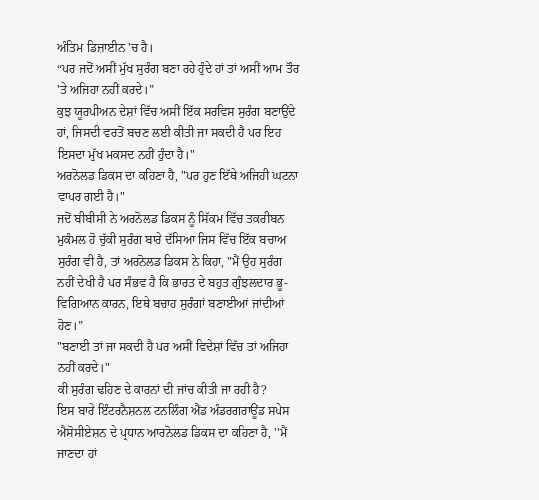ਅੰਤਿਮ ਡਿਜ਼ਾਈਨ 'ਚ ਹੈ।
“ਪਰ ਜਦੋਂ ਅਸੀਂ ਮੁੱਖ ਸੁਰੰਗ ਬਣਾ ਰਹੇ ਹੁੰਦੇ ਹਾਂ ਤਾਂ ਅਸੀਂ ਆਮ ਤੌਰ 'ਤੇ ਅਜਿਹਾ ਨਹੀਂ ਕਰਦੇ।”
ਕੁਝ ਯੂਰਪੀਅਨ ਦੇਸ਼ਾਂ ਵਿੱਚ ਅਸੀਂ ਇੱਕ ਸਰਵਿਸ ਸੁਰੰਗ ਬਣਾਉਂਦੇ ਹਾਂ, ਜਿਸਦੀ ਵਰਤੋਂ ਬਚਣ ਲਈ ਕੀਤੀ ਜਾ ਸਕਦੀ ਹੈ ਪਰ ਇਹ ਇਸਦਾ ਮੁੱਖ ਮਕਸਦ ਨਹੀਂ ਹੁੰਦਾ ਹੈ।"
ਅਰਨੋਲਡ ਡਿਕਸ ਦਾ ਕਹਿਣਾ ਹੈ, "ਪਰ ਹੁਣ ਇੱਥੇ ਅਜਿਹੀ ਘਟਨਾ ਵਾਪਰ ਗਈ ਹੈ।"
ਜਦੋਂ ਬੀਬੀਸੀ ਨੇ ਅਰਨੋਲਡ ਡਿਕਸ ਨੂੰ ਸਿੱਕਮ ਵਿੱਚ ਤਕਰੀਬਨ ਮੁਕੰਮਲ ਹੋ ਚੁੱਕੀ ਸੁਰੰਗ ਬਾਰੇ ਦੱਸਿਆ ਜਿਸ ਵਿੱਚ ਇੱਕ ਬਚਾਅ ਸੁਰੰਗ ਵੀ ਹੈ, ਤਾਂ ਅਰਨੋਲਡ ਡਿਕਸ ਨੇ ਕਿਹਾ, "ਮੈਂ ਉਹ ਸੁਰੰਗ ਨਹੀਂ ਦੇਖੀ ਹੈ ਪਰ ਸੰਭਵ ਹੈ ਕਿ ਭਾਰਤ ਦੇ ਬਹੁਤ ਗੁੰਝਲਦਾਰ ਭੂ-ਵਿਗਿਆਨ ਕਾਰਨ, ਇਥੇ ਬਚਾਹ ਸੁਰੰਗਾਂ ਬਣਾਈਆਂ ਜਾਂਦੀਆਂ ਹੋਣ।”
"ਬਣਾਈ ਤਾਂ ਜਾ ਸਕਦੀ ਹੈ ਪਰ ਅਸੀਂ ਵਿਦੇਸ਼ਾਂ ਵਿੱਚ ਤਾਂ ਅਜਿਹਾ ਨਹੀਂ ਕਰਦੇ।"
ਕੀ ਸੁਰੰਗ ਢਹਿਣ ਦੇ ਕਾਰਨਾਂ ਦੀ ਜਾਂਚ ਕੀਤੀ ਜਾ ਰਹੀ ਹੈ?
ਇਸ ਬਾਰੇ ਇੰਟਰਨੈਸ਼ਨਲ ਟਨਲਿੰਗ ਐਂਡ ਅੰਡਰਗਰਾਊਂਡ ਸਪੇਸ ਐਸੋਸੀਏਸ਼ਨ ਦੇ ਪ੍ਰਧਾਨ ਆਰਨੋਲਡ ਡਿਕਸ ਦਾ ਕਹਿਣਾ ਹੈ, ''ਮੈਂ ਜਾਣਦਾ ਹਾਂ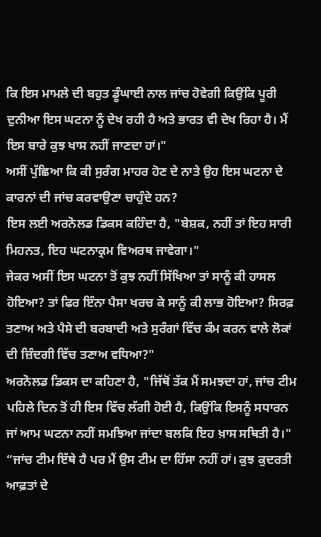ਕਿ ਇਸ ਮਾਮਲੇ ਦੀ ਬਹੁਤ ਡੂੰਘਾਈ ਨਾਲ ਜਾਂਚ ਹੋਵੇਗੀ ਕਿਉਂਕਿ ਪੂਰੀ ਦੁਨੀਆ ਇਸ ਘਟਨਾ ਨੂੰ ਦੇਖ ਰਹੀ ਹੈ ਅਤੇ ਭਾਰਤ ਵੀ ਦੇਖ ਰਿਹਾ ਹੈ। ਮੈਂ ਇਸ ਬਾਰੇ ਕੁਝ ਖਾਸ ਨਹੀਂ ਜਾਣਦਾ ਹਾਂ।"
ਅਸੀਂ ਪੁੱਛਿਆ ਕਿ ਕੀ ਸੁਰੰਗ ਮਾਹਰ ਹੋਣ ਦੇ ਨਾਤੇ ਉਹ ਇਸ ਘਟਨਾ ਦੇ ਕਾਰਨਾਂ ਦੀ ਜਾਂਚ ਕਰਵਾਉਣਾ ਚਾਹੁੰਦੇ ਹਨ?
ਇਸ ਲਈ ਅਰਨੋਲਡ ਡਿਕਸ ਕਹਿੰਦਾ ਹੈ, "ਬੇਸ਼ਕ, ਨਹੀਂ ਤਾਂ ਇਹ ਸਾਰੀ ਮਿਹਨਤ, ਇਹ ਘਟਨਾਕ੍ਰਮ ਵਿਅਰਥ ਜਾਵੇਗਾ।"
ਜੇਕਰ ਅਸੀਂ ਇਸ ਘਟਨਾ ਤੋਂ ਕੁਝ ਨਹੀਂ ਸਿੱਖਿਆ ਤਾਂ ਸਾਨੂੰ ਕੀ ਹਾਸਲ ਹੋਇਆ? ਤਾਂ ਫਿਰ ਇੰਨਾ ਪੈਸਾ ਖਰਚ ਕੇ ਸਾਨੂੰ ਕੀ ਲਾਭ ਹੋਇਆ? ਸਿਰਫ਼ ਤਣਾਅ ਅਤੇ ਪੈਸੇ ਦੀ ਬਰਬਾਦੀ ਅਤੇ ਸੁਰੰਗਾਂ ਵਿੱਚ ਕੰਮ ਕਰਨ ਵਾਲੇ ਲੋਕਾਂ ਦੀ ਜ਼ਿੰਦਗੀ ਵਿੱਚ ਤਣਾਅ ਵਧਿਆ?"
ਅਰਨੋਲਡ ਡਿਕਸ ਦਾ ਕਹਿਣਾ ਹੈ, "ਜਿੱਥੋਂ ਤੱਕ ਮੈਂ ਸਮਝਦਾ ਹਾਂ, ਜਾਂਚ ਟੀਮ ਪਹਿਲੇ ਦਿਨ ਤੋਂ ਹੀ ਇਸ ਵਿੱਚ ਲੱਗੀ ਹੋਈ ਹੈ, ਕਿਉਂਕਿ ਇਸਨੂੰ ਸਧਾਰਨ ਜਾਂ ਆਮ ਘਟਨਾ ਨਹੀਂ ਸਮਝਿਆ ਜਾਂਦਾ ਬਲਕਿ ਇਹ ਖ਼ਾਸ ਸਥਿਤੀ ਹੈ।"
“ਜਾਂਚ ਟੀਮ ਇੱਥੇ ਹੈ ਪਰ ਮੈਂ ਉਸ ਟੀਮ ਦਾ ਹਿੱਸਾ ਨਹੀਂ ਹਾਂ। ਕੁਝ ਕੁਦਰਤੀ ਆਫ਼ਤਾਂ ਦੇ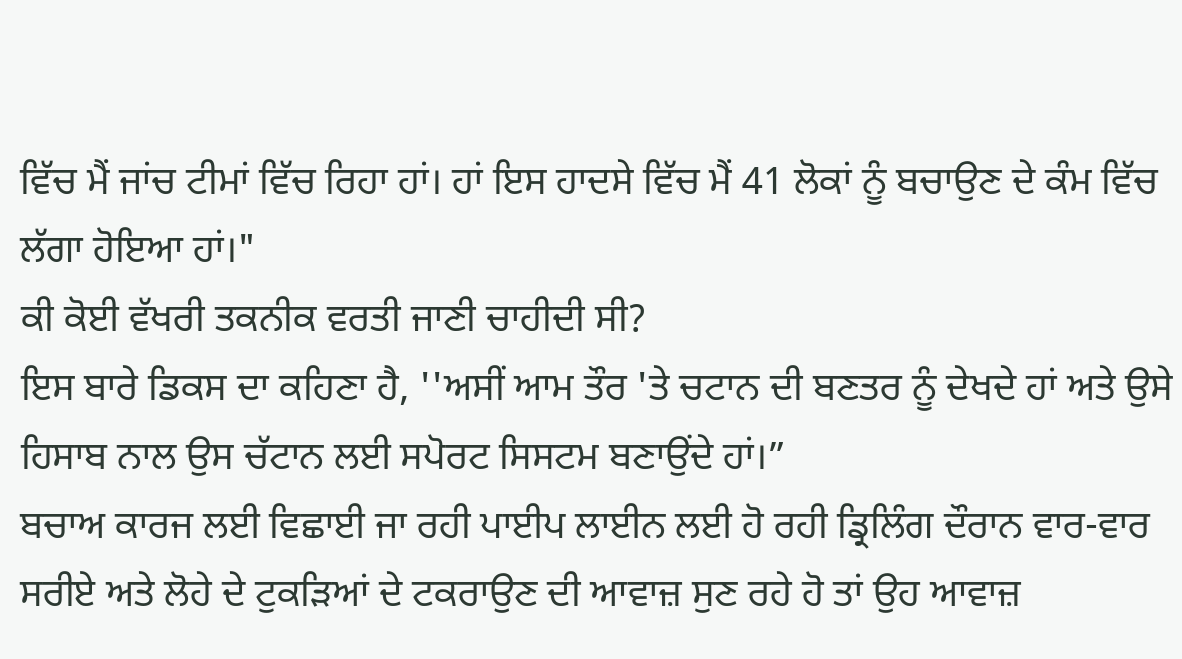ਵਿੱਚ ਮੈਂ ਜਾਂਚ ਟੀਮਾਂ ਵਿੱਚ ਰਿਹਾ ਹਾਂ। ਹਾਂ ਇਸ ਹਾਦਸੇ ਵਿੱਚ ਮੈਂ 41 ਲੋਕਾਂ ਨੂੰ ਬਚਾਉਣ ਦੇ ਕੰਮ ਵਿੱਚ ਲੱਗਾ ਹੋਇਆ ਹਾਂ।"
ਕੀ ਕੋਈ ਵੱਖਰੀ ਤਕਨੀਕ ਵਰਤੀ ਜਾਣੀ ਚਾਹੀਦੀ ਸੀ?
ਇਸ ਬਾਰੇ ਡਿਕਸ ਦਾ ਕਹਿਣਾ ਹੈ, ''ਅਸੀਂ ਆਮ ਤੌਰ 'ਤੇ ਚਟਾਨ ਦੀ ਬਣਤਰ ਨੂੰ ਦੇਖਦੇ ਹਾਂ ਅਤੇ ਉਸੇ ਹਿਸਾਬ ਨਾਲ ਉਸ ਚੱਟਾਨ ਲਈ ਸਪੋਰਟ ਸਿਸਟਮ ਬਣਾਉਂਦੇ ਹਾਂ।”
ਬਚਾਅ ਕਾਰਜ ਲਈ ਵਿਛਾਈ ਜਾ ਰਹੀ ਪਾਈਪ ਲਾਈਨ ਲਈ ਹੋ ਰਹੀ ਡ੍ਰਿਲਿੰਗ ਦੌਰਾਨ ਵਾਰ-ਵਾਰ ਸਰੀਏ ਅਤੇ ਲੋਹੇ ਦੇ ਟੁਕੜਿਆਂ ਦੇ ਟਕਰਾਉਣ ਦੀ ਆਵਾਜ਼ ਸੁਣ ਰਹੇ ਹੋ ਤਾਂ ਉਹ ਆਵਾਜ਼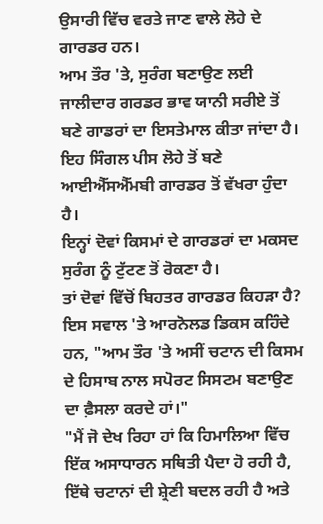ਉਸਾਰੀ ਵਿੱਚ ਵਰਤੇ ਜਾਣ ਵਾਲੇ ਲੋਹੇ ਦੇ ਗਾਰਡਰ ਹਨ।
ਆਮ ਤੌਰ 'ਤੇ, ਸੁਰੰਗ ਬਣਾਉਣ ਲਈ ਜਾਲੀਦਾਰ ਗਰਡਰ ਭਾਵ ਯਾਨੀ ਸਰੀਏ ਤੋਂ ਬਣੇ ਗਾਡਰਾਂ ਦਾ ਇਸਤੇਮਾਲ ਕੀਤਾ ਜਾਂਦਾ ਹੈ। ਇਹ ਸਿੰਗਲ ਪੀਸ ਲੋਹੇ ਤੋਂ ਬਣੇ ਆਈਐੱਸਐੱਮਬੀ ਗਾਰਡਰ ਤੋਂ ਵੱਖਰਾ ਹੁੰਦਾ ਹੈ।
ਇਨ੍ਹਾਂ ਦੋਵਾਂ ਕਿਸਮਾਂ ਦੇ ਗਾਰਡਰਾਂ ਦਾ ਮਕਸਦ ਸੁਰੰਗ ਨੂੰ ਟੁੱਟਣ ਤੋਂ ਰੋਕਣਾ ਹੈ।
ਤਾਂ ਦੋਵਾਂ ਵਿੱਚੋਂ ਬਿਹਤਰ ਗਾਰਡਰ ਕਿਹੜਾ ਹੈ?
ਇਸ ਸਵਾਲ 'ਤੇ ਆਰਨੋਲਡ ਡਿਕਸ ਕਹਿੰਦੇ ਹਨ, "ਆਮ ਤੌਰ 'ਤੇ ਅਸੀਂ ਚਟਾਨ ਦੀ ਕਿਸਮ ਦੇ ਹਿਸਾਬ ਨਾਲ ਸਪੋਰਟ ਸਿਸਟਮ ਬਣਾਉਣ ਦਾ ਫ਼ੈਸਲਾ ਕਰਦੇ ਹਾਂ।"
"ਮੈਂ ਜੋ ਦੇਖ ਰਿਹਾ ਹਾਂ ਕਿ ਹਿਮਾਲਿਆ ਵਿੱਚ ਇੱਕ ਅਸਾਧਾਰਨ ਸਥਿਤੀ ਪੈਦਾ ਹੋ ਰਹੀ ਹੈ, ਇੱਥੇ ਚਟਾਨਾਂ ਦੀ ਸ਼੍ਰੇਣੀ ਬਦਲ ਰਹੀ ਹੈ ਅਤੇ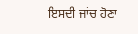ਇਸਦੀ ਜਾਂਚ ਹੋਣਾ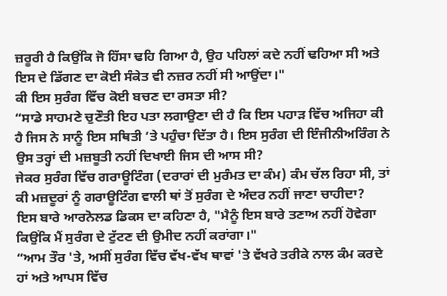ਜ਼ਰੂਰੀ ਹੈ ਕਿਉਂਕਿ ਜੋ ਹਿੱਸਾ ਢਹਿ ਗਿਆ ਹੈ, ਉਹ ਪਹਿਲਾਂ ਕਦੇ ਨਹੀਂ ਢਹਿਆ ਸੀ ਅਤੇ ਇਸ ਦੇ ਡਿੱਗਣ ਦਾ ਕੋਈ ਸੰਕੇਤ ਵੀ ਨਜ਼ਰ ਨਹੀਂ ਸੀ ਆਉਂਦਾ।"
ਕੀ ਇਸ ਸੁਰੰਗ ਵਿੱਚ ਕੋਈ ਬਚਣ ਦਾ ਰਸਤਾ ਸੀ?
“ਸਾਡੇ ਸਾਹਮਣੇ ਚੁਣੌਤੀ ਇਹ ਪਤਾ ਲਗਾਉਣਾ ਦੀ ਹੈ ਕਿ ਇਸ ਪਹਾੜ ਵਿੱਚ ਅਜਿਹਾ ਕੀ ਹੈ ਜਿਸ ਨੇ ਸਾਨੂੰ ਇਸ ਸਥਿਤੀ ’ਤੇ ਪਹੁੰਚਾ ਦਿੱਤਾ ਹੈ। ਇਸ ਸੁਰੰਗ ਦੀ ਇੰਜੀਨੀਅਰਿੰਗ ਨੇ ਉਸ ਤਰ੍ਹਾਂ ਦੀ ਮਜ਼ਬੂਤੀ ਨਹੀਂ ਦਿਖਾਈ ਜਿਸ ਦੀ ਆਸ ਸੀ?
ਜੇਕਰ ਸੁਰੰਗ ਵਿੱਚ ਗਰਾਊਟਿੰਗ (ਦਰਾਰਾਂ ਦੀ ਮੁਰੰਮਤ ਦਾ ਕੰਮ) ਕੰਮ ਚੱਲ ਰਿਹਾ ਸੀ, ਤਾਂ ਕੀ ਮਜ਼ਦੂਰਾਂ ਨੂੰ ਗਰਾਊਟਿੰਗ ਵਾਲੀ ਥਾਂ ਤੋਂ ਸੁਰੰਗ ਦੇ ਅੰਦਰ ਨਹੀਂ ਜਾਣਾ ਚਾਹੀਦਾ?
ਇਸ ਬਾਰੇ ਆਰਨੋਲਡ ਡਿਕਸ ਦਾ ਕਹਿਣਾ ਹੈ, "ਮੈਨੂੰ ਇਸ ਬਾਰੇ ਤਣਾਅ ਨਹੀਂ ਹੋਵੇਗਾ ਕਿਉਂਕਿ ਮੈਂ ਸੁਰੰਗ ਦੇ ਟੁੱਟਣ ਦੀ ਉਮੀਦ ਨਹੀਂ ਕਰਾਂਗਾ।"
“ਆਮ ਤੌਰ 'ਤੇ, ਅਸੀਂ ਸੁਰੰਗ ਵਿੱਚ ਵੱਖ-ਵੱਖ ਥਾਵਾਂ 'ਤੇ ਵੱਖਰੇ ਤਰੀਕੇ ਨਾਲ ਕੰਮ ਕਰਦੇ ਹਾਂ ਅਤੇ ਆਪਸ ਵਿੱਚ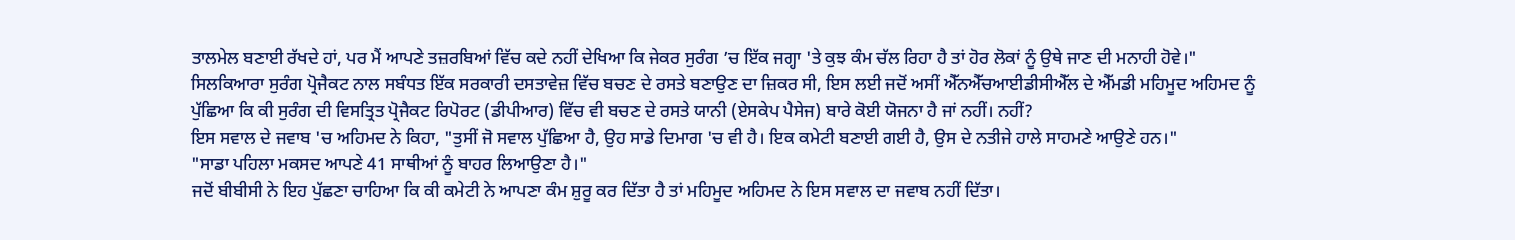ਤਾਲਮੇਲ ਬਣਾਈ ਰੱਖਦੇ ਹਾਂ, ਪਰ ਮੈਂ ਆਪਣੇ ਤਜ਼ਰਬਿਆਂ ਵਿੱਚ ਕਦੇ ਨਹੀਂ ਦੇਖਿਆ ਕਿ ਜੇਕਰ ਸੁਰੰਗ ’ਚ ਇੱਕ ਜਗ੍ਹਾ 'ਤੇ ਕੁਝ ਕੰਮ ਚੱਲ ਰਿਹਾ ਹੈ ਤਾਂ ਹੋਰ ਲੋਕਾਂ ਨੂੰ ਉਥੇ ਜਾਣ ਦੀ ਮਨਾਹੀ ਹੋਵੇ।"
ਸਿਲਕਿਆਰਾ ਸੁਰੰਗ ਪ੍ਰੋਜੈਕਟ ਨਾਲ ਸਬੰਧਤ ਇੱਕ ਸਰਕਾਰੀ ਦਸਤਾਵੇਜ਼ ਵਿੱਚ ਬਚਣ ਦੇ ਰਸਤੇ ਬਣਾਉਣ ਦਾ ਜ਼ਿਕਰ ਸੀ, ਇਸ ਲਈ ਜਦੋਂ ਅਸੀਂ ਐੱਨਐੱਚਆਈਡੀਸੀਐੱਲ ਦੇ ਐੱਮਡੀ ਮਹਿਮੂਦ ਅਹਿਮਦ ਨੂੰ ਪੁੱਛਿਆ ਕਿ ਕੀ ਸੁਰੰਗ ਦੀ ਵਿਸਤ੍ਰਿਤ ਪ੍ਰੋਜੈਕਟ ਰਿਪੋਰਟ (ਡੀਪੀਆਰ) ਵਿੱਚ ਵੀ ਬਚਣ ਦੇ ਰਸਤੇ ਯਾਨੀ (ਏਸਕੇਪ ਪੈਸੇਜ) ਬਾਰੇ ਕੋਈ ਯੋਜਨਾ ਹੈ ਜਾਂ ਨਹੀਂ। ਨਹੀਂ?
ਇਸ ਸਵਾਲ ਦੇ ਜਵਾਬ 'ਚ ਅਹਿਮਦ ਨੇ ਕਿਹਾ, "ਤੁਸੀਂ ਜੋ ਸਵਾਲ ਪੁੱਛਿਆ ਹੈ, ਉਹ ਸਾਡੇ ਦਿਮਾਗ 'ਚ ਵੀ ਹੈ। ਇਕ ਕਮੇਟੀ ਬਣਾਈ ਗਈ ਹੈ, ਉਸ ਦੇ ਨਤੀਜੇ ਹਾਲੇ ਸਾਹਮਣੇ ਆਉਣੇ ਹਨ।"
"ਸਾਡਾ ਪਹਿਲਾ ਮਕਸਦ ਆਪਣੇ 41 ਸਾਥੀਆਂ ਨੂੰ ਬਾਹਰ ਲਿਆਉਣਾ ਹੈ।"
ਜਦੋਂ ਬੀਬੀਸੀ ਨੇ ਇਹ ਪੁੱਛਣਾ ਚਾਹਿਆ ਕਿ ਕੀ ਕਮੇਟੀ ਨੇ ਆਪਣਾ ਕੰਮ ਸ਼ੁਰੂ ਕਰ ਦਿੱਤਾ ਹੈ ਤਾਂ ਮਹਿਮੂਦ ਅਹਿਮਦ ਨੇ ਇਸ ਸਵਾਲ ਦਾ ਜਵਾਬ ਨਹੀਂ ਦਿੱਤਾ।